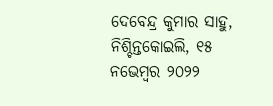ଦେବେନ୍ଦ୍ର କୁମାର ସାହୁ, ନିଶ୍ଚିନ୍ତକୋଇଲି, ୧୫ ନଭେମ୍ବର ୨୦୨୨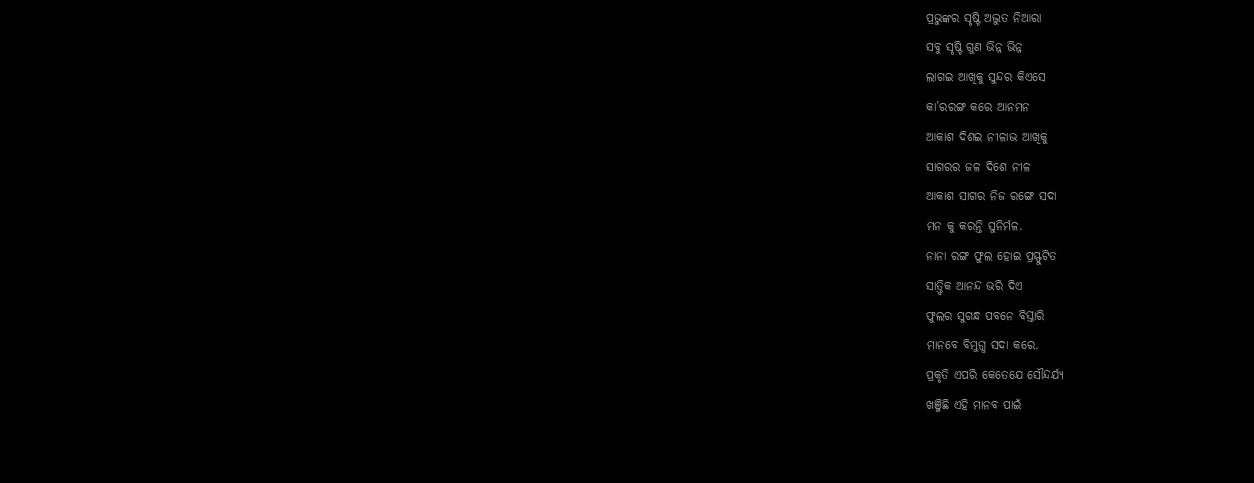ପ୍ରଭୁଙ୍କର ସୃଷ୍ଟି ଅଦ୍ଭୁତ ନିଆରା
ସବୁ ସୃଷ୍ଟି ଗୁଣ ଭିନ୍ନ ଭିନ୍ନ
ଲାଗଇ ଆଖିକୁ ସୁନ୍ଦର କିଏସେ
କା’ରରଙ୍ଗ କରେ ଆନମନ
ଆକାଶ ଦିଶଇ ନୀଳାଭ ଆଖିକୁ
ସାଗରର ଜଳ ଦିଶେ ନୀଳ
ଆକାଶ ସାଗର ନିଜ ରଙ୍ଗେ ସଦା
ମନ କୁ କରନ୍ତି ସୁନିର୍ମଳ.
ନାନା ରଙ୍ଗ ଫୁଲ ହୋଇ ପ୍ରସ୍ଫୁଟିତ
ସାତ୍ତ୍ୱିକ ଆନନ୍ଦ ଭରି ଦିଏ
ଫୁଲର ସୁଗନ୍ଧ ପବନେ ବିସ୍ତାରି
ମାନବେ ବିମୁଗ୍ଧ ସଦା କରେ.
ପ୍ରକୃତି ଏପରି କେତେଯେ ସୌନ୍ଦର୍ଯ୍ୟ
ଖଞ୍ଜିଛି ଏହି ମାନବ ପାଇଁ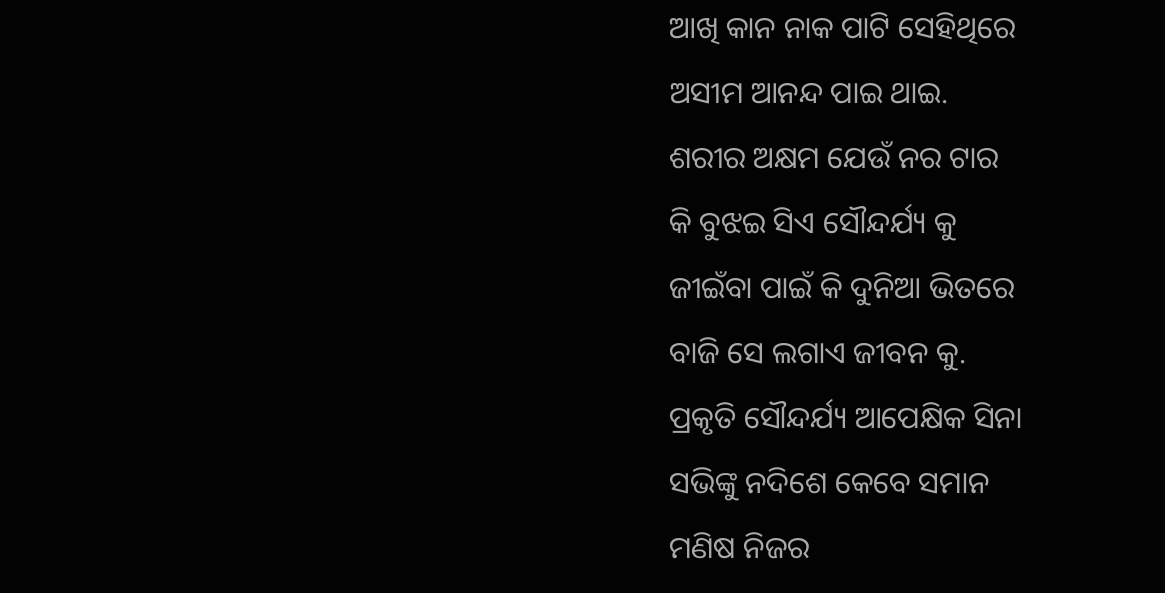ଆଖି କାନ ନାକ ପାଟି ସେହିଥିରେ
ଅସୀମ ଆନନ୍ଦ ପାଇ ଥାଇ.
ଶରୀର ଅକ୍ଷମ ଯେଉଁ ନର ଟାର
କି ବୁଝଇ ସିଏ ସୌନ୍ଦର୍ଯ୍ୟ କୁ
ଜୀଇଁବା ପାଇଁ କି ଦୁନିଆ ଭିତରେ
ବାଜି ସେ ଲଗାଏ ଜୀବନ କୁ.
ପ୍ରକୃତି ସୌନ୍ଦର୍ଯ୍ୟ ଆପେକ୍ଷିକ ସିନା
ସଭିଙ୍କୁ ନଦିଶେ କେବେ ସମାନ
ମଣିଷ ନିଜର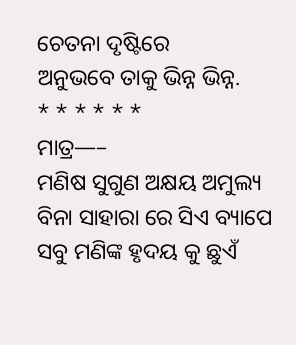ଚେତନା ଦୃଷ୍ଟିରେ
ଅନୁଭବେ ତାକୁ ଭିନ୍ନ ଭିନ୍ନ.
* * * * * *
ମାତ୍ର—–
ମଣିଷ ସୁଗୁଣ ଅକ୍ଷୟ ଅମୁଲ୍ୟ
ବିନା ସାହାରା ରେ ସିଏ ବ୍ୟାପେ
ସବୁ ମଣିଙ୍କ ହୃଦୟ କୁ ଛୁଏଁ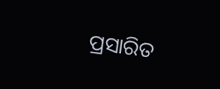ପ୍ରସାରିତ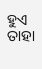ହୁଏ ତାହା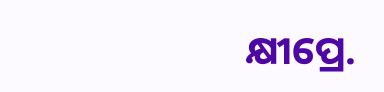କ୍ଷୀପ୍ରେ.